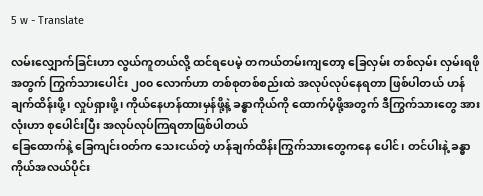5 w - Translate

လမ်းလျှောက်ခြင်းဟာ လွယ်ကူတယ်လို့ ထင်ရပေမဲ့ တကယ်တမ်းကျတော့ ခြေလှမ်း တစ်လှမ်း လှမ်းရဖိုအတွက် ကြွက်သားပေါင်း ၂၀၀ လောက်ဟာ တစ်စုတစ်စည်းထဲ အလုပ်လုပ်နေရတာ ဖြစ်ပါတယ် ဟန်ချက်ထိန်းဖို့၊ လှုပ်ရှားဖို့၊ ကိုယ်နေဟန်ထားမှန်ဖို့နဲ့ ခန္ဓာကိုယ်ကို ထောက်ပံ့ဖို့အတွက် ဒီကြွက်သားတွေ အားလုံးဟာ စုပေါင်းပြီး အလုပ်လုပ်ကြရတာဖြစ်ပါတယ်
ခြေထောက်နဲ့ ခြေကျင်းဝတ်က သေးငယ်တဲ့ ဟန်ချက်ထိန်းကြွက်သားတွေကနေ ပေါင်၊ တင်ပါးနဲ့ ခန္ဓာကိုယ်အလယ်ပိုင်း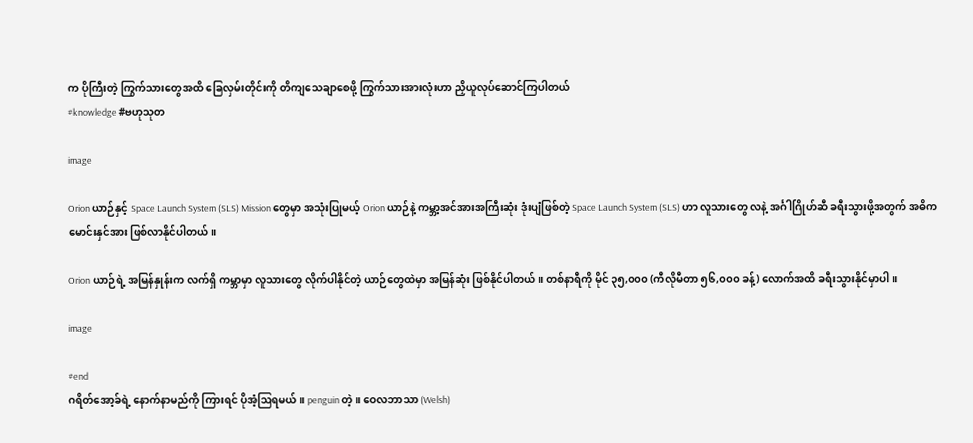က ပိုကြီးတဲ့ ကြွက်သားတွေအထိ ခြေလှမ်းတိုင်းကို တိကျသေချာစေဖို့ ကြွက်သားအားလုံးဟာ ညှိယူလုပ်ဆောင်ကြပါတယ်
#knowledge #ဗဟုသုတ

image

Orion ယာဉ်နှင့် Space Launch System (SLS) Mission တွေမှာ အသုံးပြုမယ့် Orion ယာဉ်နဲ့ ကမ္ဘာ့အင်အားအကြီးဆုံး ဒုံးပျံဖြစ်တဲ့ Space Launch System (SLS) ဟာ လူသားတွေ လနဲ့ အင်္ဂါဂြိုဟ်ဆီ ခရီးသွားဖို့အတွက် အဓိက မောင်းနှင်အား ဖြစ်လာနိုင်ပါတယ်။

Orion ယာဉ်ရဲ့ အမြန်နှုန်းက လက်ရှိ ကမ္ဘာမှာ လူသားတွေ လိုက်ပါနိုင်တဲ့ ယာဉ်တွေထဲမှာ အမြန်ဆုံး ဖြစ်နိုင်ပါတယ်။ တစ်နာရီကို မိုင် ၃၅,၀၀၀ (ကီလိုမီတာ ၅၆,၀၀၀ ခန့်) လောက်အထိ ခရီးသွားနိုင်မှာပါ။

image

#end
ဂရိတ်အော့ခ်ရဲ့ နောက်နာမည်ကို ကြားရင် ပိုအံ့ဩရမယ်။ penguin တဲ့။ ဝေလဘာသာ (Welsh)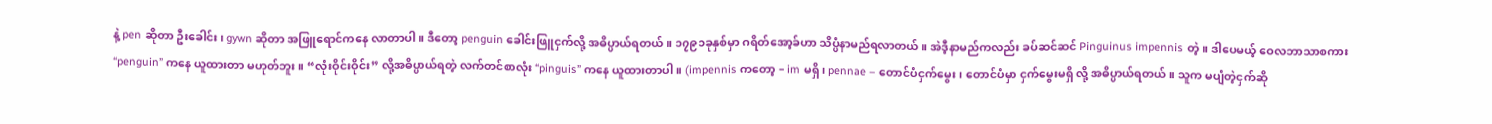နဲ့ pen ဆိုတာ ဦးခေါင်း၊ gywn ဆိုတာ အဖြူရောင်ကနေ လာတာပါ။ ဒီတော့ penguin ခေါင်းဖြူငှက်လို့ အဓိပ္ပာယ်ရတယ်။ ၁၇၉၁ခုနှစ်မှာ ဂရိတ်အော့ခ်ဟာ သိပ္ပံနာမည်ရလာတယ်။ အဲဒီ့နာမည်ကလည်း ခပ်ဆင်ဆင် Pinguinus impennis တဲ့။ ဒါပေမယ့် ဝေလဘာသာစကား “penguin” ကနေ ယူထားတာ မဟုတ်ဘူး။ “လုံးဝိုင်းဝိုင်း” လို့အဓိပ္ပာယ်ရတဲ့ လက်တင်စာလုံး “pinguis” ကနေ ယူထားတာပါ။ (impennis ကတော့ – im မရှိ၊ pennae – တောင်ပံငှက်မွေး၊ တောင်ပံမှာ ငှက်မွေးမရှိ လို့ အဓိပ္ပာယ်ရတယ်။ သူက မပျံတဲ့ငှက်ဆို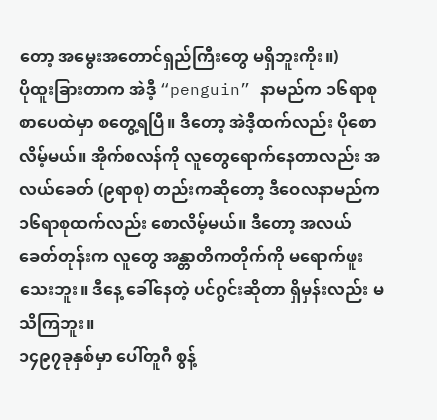တော့ အမွေးအတောင်ရှည်ကြီးတွေ မရှိဘူးကိုး။)
ပိုထူးခြားတာက အဲဒီ့ “penguin” နာမည်က ၁၆ရာစု စာပေထဲမှာ စတွေ့ရပြီ။ ဒီတော့ အဲဒီ့ထက်လည်း ပိုစောလိမ့်မယ်။ အိုက်စလန်ကို လူတွေရောက်နေတာလည်း အလယ်ခေတ် (၉ရာစု) တည်းကဆိုတော့ ဒီဝေလနာမည်က ၁၆ရာစုထက်လည်း စောလိမ့်မယ်။ ဒီတော့ အလယ်ခေတ်တုန်းက လူတွေ အန္တာတိကတိုက်ကို မရောက်ဖူးသေးဘူး။ ဒီနေ့ ခေါ်နေတဲ့ ပင်ဂွင်းဆိုတာ ရှိမှန်းလည်း မသိကြဘူး။
၁၄၉၇ခုနှစ်မှာ ပေါ်တူဂီ စွန့်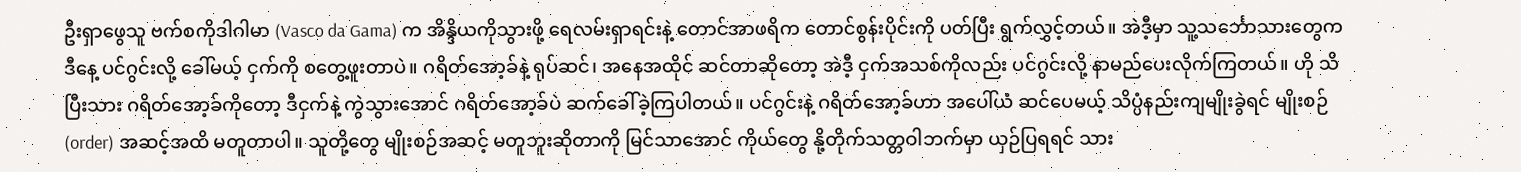ဦးရှာဖွေသူ ဗက်စကိုဒါဂါမာ (Vasco da Gama) က အိန္ဒိယကိုသွားဖို့ ရေလမ်းရှာရင်းနဲ့ တောင်အာဖရိက တောင်စွန်းပိုင်းကို ပတ်ပြီး ရွက်လွှင့်တယ်။ အဲဒီ့မှာ သူ့သင်္ဘောသားတွေက ဒီနေ့ ပင်ဂွင်းလို့ ခေါ်မယ့် ငှက်ကို စတွေ့ဖူးတာပဲ။ ဂရိတ်အော့ခ်နဲ့ ရုပ်ဆင်၊ အနေအထိုင် ဆင်တာဆိုတော့ အဲဒီ့ ငှက်အသစ်ကိုလည်း ပင်ဂွင်းလို့ နာမည်ပေးလိုက်ကြတယ်။ ဟို သိပြီးသား ဂရိတ်အော့ခ်ကိုတော့ ဒီငှက်နဲ့ ကွဲသွားအောင် ဂရိတ်အော့ခ်ပဲ ဆက်ခေါ်ခဲ့ကြပါတယ်။ ပင်ဂွင်းနဲ့ ဂရိတ်အော့ခ်ဟာ အပေါ်ယံ ဆင်ပေမယ့် သိပ္ပံနည်းကျမျိုးခွဲရင် မျိုးစဉ် (order) အဆင့်အထိ မတူတာပါ။ သူတို့တွေ မျိုးစဉ်အဆင့် မတူဘူးဆိုတာကို မြင်သာအောင် ကိုယ်တွေ နို့တိုက်သတ္တဝါဘက်မှာ ယှဉ်ပြရရင် သား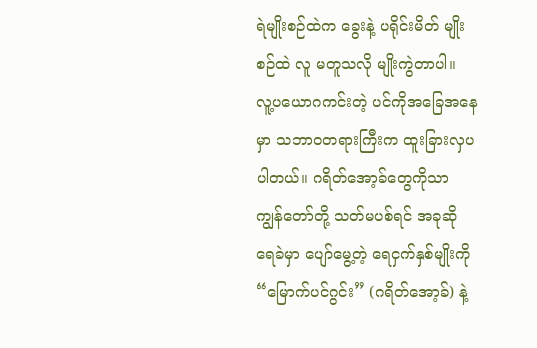ရဲမျိုးစဉ်ထဲက ခွေးနဲ့ ပရိုင်းမိတ် မျိုးစဉ်ထဲ လူ မတူသလို မျိုးကွဲတာပါ။
လူ့ပယောဂကင်းတဲ့ ပင်ကိုအခြေအနေမှာ သဘာဝတရားကြီးက ထူးခြားလှပပါတယ်။ ဂရိတ်အော့ခ်တွေကိုသာ ကျွန်တော်တို့ သတ်မပစ်ရင် အခုဆို ရေခဲမှာ ပျော်မွေ့တဲ့ ရေငှက်နှစ်မျိုးကို “မြောက်ပင်ဂွင်း” (ဂရိတ်အော့ခ်) နဲ့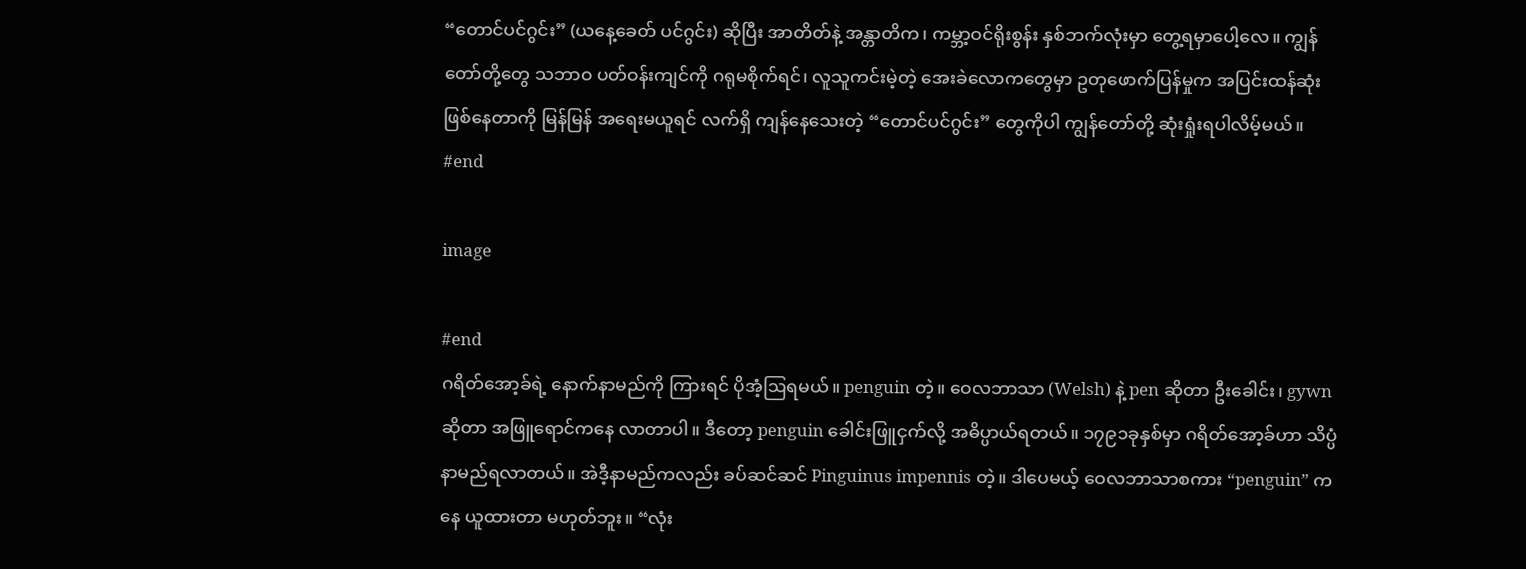“တောင်ပင်ဂွင်း” (ယနေ့ခေတ် ပင်ဂွင်း) ဆိုပြီး အာတိတ်နဲ့ အန္တာတိက၊ ကမ္ဘာ့ဝင်ရိုးစွန်း နှစ်ဘက်လုံးမှာ တွေ့ရမှာပေါ့လေ။ ကျွန်တော်တို့တွေ သဘာဝ ပတ်ဝန်းကျင်ကို ဂရုမစိုက်ရင်၊ လူသူကင်းမဲ့တဲ့ အေးခဲလောကတွေမှာ ဥတုဖောက်ပြန်မှုက အပြင်းထန်ဆုံး ဖြစ်နေတာကို မြန်မြန် အရေးမယူရင် လက်ရှိ ကျန်နေသေးတဲ့ “တောင်ပင်ဂွင်း” တွေကိုပါ ကျွန်တော်တို့ ဆုံးရှုံးရပါလိမ့်မယ်။
#end

image

#end
ဂရိတ်အော့ခ်ရဲ့ နောက်နာမည်ကို ကြားရင် ပိုအံ့ဩရမယ်။ penguin တဲ့။ ဝေလဘာသာ (Welsh) နဲ့ pen ဆိုတာ ဦးခေါင်း၊ gywn ဆိုတာ အဖြူရောင်ကနေ လာတာပါ။ ဒီတော့ penguin ခေါင်းဖြူငှက်လို့ အဓိပ္ပာယ်ရတယ်။ ၁၇၉၁ခုနှစ်မှာ ဂရိတ်အော့ခ်ဟာ သိပ္ပံနာမည်ရလာတယ်။ အဲဒီ့နာမည်ကလည်း ခပ်ဆင်ဆင် Pinguinus impennis တဲ့။ ဒါပေမယ့် ဝေလဘာသာစကား “penguin” ကနေ ယူထားတာ မဟုတ်ဘူး။ “လုံး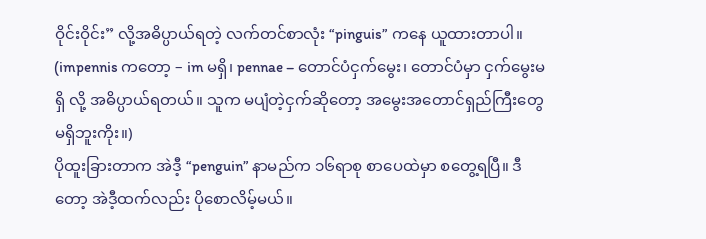ဝိုင်းဝိုင်း” လို့အဓိပ္ပာယ်ရတဲ့ လက်တင်စာလုံး “pinguis” ကနေ ယူထားတာပါ။ (impennis ကတော့ – im မရှိ၊ pennae – တောင်ပံငှက်မွေး၊ တောင်ပံမှာ ငှက်မွေးမရှိ လို့ အဓိပ္ပာယ်ရတယ်။ သူက မပျံတဲ့ငှက်ဆိုတော့ အမွေးအတောင်ရှည်ကြီးတွေ မရှိဘူးကိုး။)
ပိုထူးခြားတာက အဲဒီ့ “penguin” နာမည်က ၁၆ရာစု စာပေထဲမှာ စတွေ့ရပြီ။ ဒီတော့ အဲဒီ့ထက်လည်း ပိုစောလိမ့်မယ်။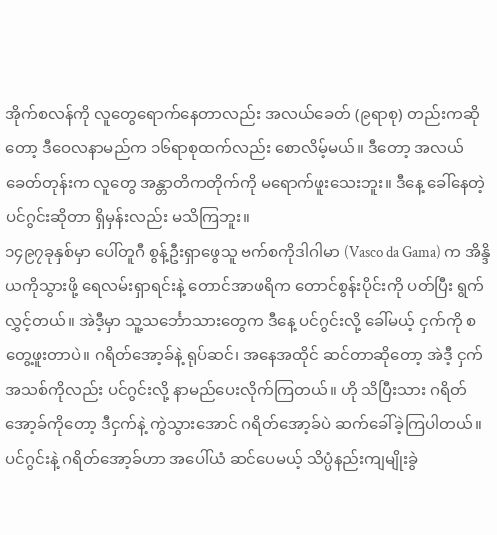အိုက်စလန်ကို လူတွေရောက်နေတာလည်း အလယ်ခေတ် (၉ရာစု) တည်းကဆိုတော့ ဒီဝေလနာမည်က ၁၆ရာစုထက်လည်း စောလိမ့်မယ်။ ဒီတော့ အလယ်ခေတ်တုန်းက လူတွေ အန္တာတိကတိုက်ကို မရောက်ဖူးသေးဘူး။ ဒီနေ့ ခေါ်နေတဲ့ ပင်ဂွင်းဆိုတာ ရှိမှန်းလည်း မသိကြဘူး။
၁၄၉၇ခုနှစ်မှာ ပေါ်တူဂီ စွန့်ဦးရှာဖွေသူ ဗက်စကိုဒါဂါမာ (Vasco da Gama) က အိန္ဒိယကိုသွားဖို့ ရေလမ်းရှာရင်းနဲ့ တောင်အာဖရိက တောင်စွန်းပိုင်းကို ပတ်ပြီး ရွက်လွှင့်တယ်။ အဲဒီ့မှာ သူ့သင်္ဘောသားတွေက ဒီနေ့ ပင်ဂွင်းလို့ ခေါ်မယ့် ငှက်ကို စတွေ့ဖူးတာပဲ။ ဂရိတ်အော့ခ်နဲ့ ရုပ်ဆင်၊ အနေအထိုင် ဆင်တာဆိုတော့ အဲဒီ့ ငှက်အသစ်ကိုလည်း ပင်ဂွင်းလို့ နာမည်ပေးလိုက်ကြတယ်။ ဟို သိပြီးသား ဂရိတ်အော့ခ်ကိုတော့ ဒီငှက်နဲ့ ကွဲသွားအောင် ဂရိတ်အော့ခ်ပဲ ဆက်ခေါ်ခဲ့ကြပါတယ်။ ပင်ဂွင်းနဲ့ ဂရိတ်အော့ခ်ဟာ အပေါ်ယံ ဆင်ပေမယ့် သိပ္ပံနည်းကျမျိုးခွဲ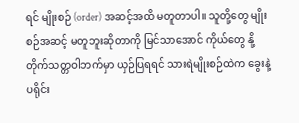ရင် မျိုးစဉ် (order) အဆင့်အထိ မတူတာပါ။ သူတို့တွေ မျိုးစဉ်အဆင့် မတူဘူးဆိုတာကို မြင်သာအောင် ကိုယ်တွေ နို့တိုက်သတ္တဝါဘက်မှာ ယှဉ်ပြရရင် သားရဲမျိုးစဉ်ထဲက ခွေးနဲ့ ပရိုင်း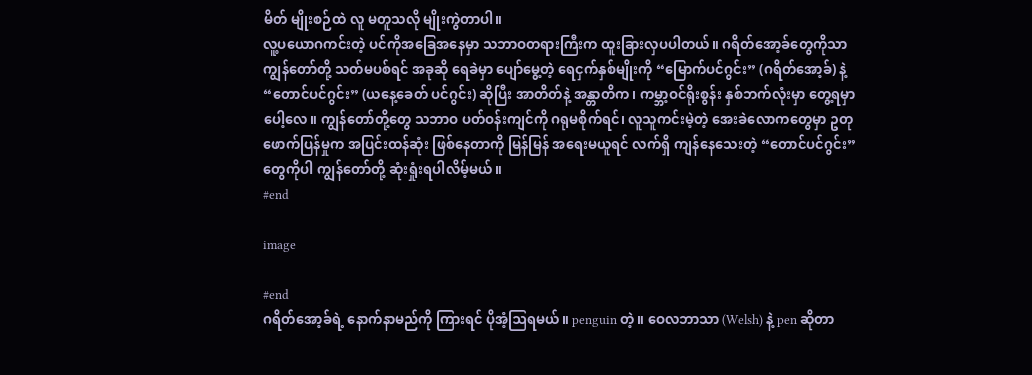မိတ် မျိုးစဉ်ထဲ လူ မတူသလို မျိုးကွဲတာပါ။
လူ့ပယောဂကင်းတဲ့ ပင်ကိုအခြေအနေမှာ သဘာဝတရားကြီးက ထူးခြားလှပပါတယ်။ ဂရိတ်အော့ခ်တွေကိုသာ ကျွန်တော်တို့ သတ်မပစ်ရင် အခုဆို ရေခဲမှာ ပျော်မွေ့တဲ့ ရေငှက်နှစ်မျိုးကို “မြောက်ပင်ဂွင်း” (ဂရိတ်အော့ခ်) နဲ့ “တောင်ပင်ဂွင်း” (ယနေ့ခေတ် ပင်ဂွင်း) ဆိုပြီး အာတိတ်နဲ့ အန္တာတိက၊ ကမ္ဘာ့ဝင်ရိုးစွန်း နှစ်ဘက်လုံးမှာ တွေ့ရမှာပေါ့လေ။ ကျွန်တော်တို့တွေ သဘာဝ ပတ်ဝန်းကျင်ကို ဂရုမစိုက်ရင်၊ လူသူကင်းမဲ့တဲ့ အေးခဲလောကတွေမှာ ဥတုဖောက်ပြန်မှုက အပြင်းထန်ဆုံး ဖြစ်နေတာကို မြန်မြန် အရေးမယူရင် လက်ရှိ ကျန်နေသေးတဲ့ “တောင်ပင်ဂွင်း” တွေကိုပါ ကျွန်တော်တို့ ဆုံးရှုံးရပါလိမ့်မယ်။
#end

image

#end
ဂရိတ်အော့ခ်ရဲ့ နောက်နာမည်ကို ကြားရင် ပိုအံ့ဩရမယ်။ penguin တဲ့။ ဝေလဘာသာ (Welsh) နဲ့ pen ဆိုတာ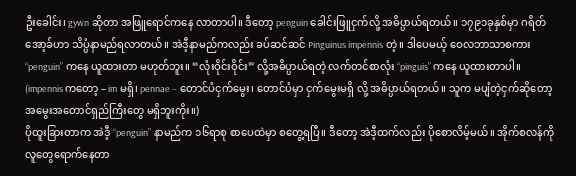ဦးခေါင်း၊ gywn ဆိုတာ အဖြူရောင်ကနေ လာတာပါ။ ဒီတော့ penguin ခေါင်းဖြူငှက်လို့ အဓိပ္ပာယ်ရတယ်။ ၁၇၉၁ခုနှစ်မှာ ဂရိတ်အော့ခ်ဟာ သိပ္ပံနာမည်ရလာတယ်။ အဲဒီ့နာမည်ကလည်း ခပ်ဆင်ဆင် Pinguinus impennis တဲ့။ ဒါပေမယ့် ဝေလဘာသာစကား “penguin” ကနေ ယူထားတာ မဟုတ်ဘူး။ “လုံးဝိုင်းဝိုင်း” လို့အဓိပ္ပာယ်ရတဲ့ လက်တင်စာလုံး “pinguis” ကနေ ယူထားတာပါ။ (impennis ကတော့ – im မရှိ၊ pennae – တောင်ပံငှက်မွေး၊ တောင်ပံမှာ ငှက်မွေးမရှိ လို့ အဓိပ္ပာယ်ရတယ်။ သူက မပျံတဲ့ငှက်ဆိုတော့ အမွေးအတောင်ရှည်ကြီးတွေ မရှိဘူးကိုး။)
ပိုထူးခြားတာက အဲဒီ့ “penguin” နာမည်က ၁၆ရာစု စာပေထဲမှာ စတွေ့ရပြီ။ ဒီတော့ အဲဒီ့ထက်လည်း ပိုစောလိမ့်မယ်။ အိုက်စလန်ကို လူတွေရောက်နေတာ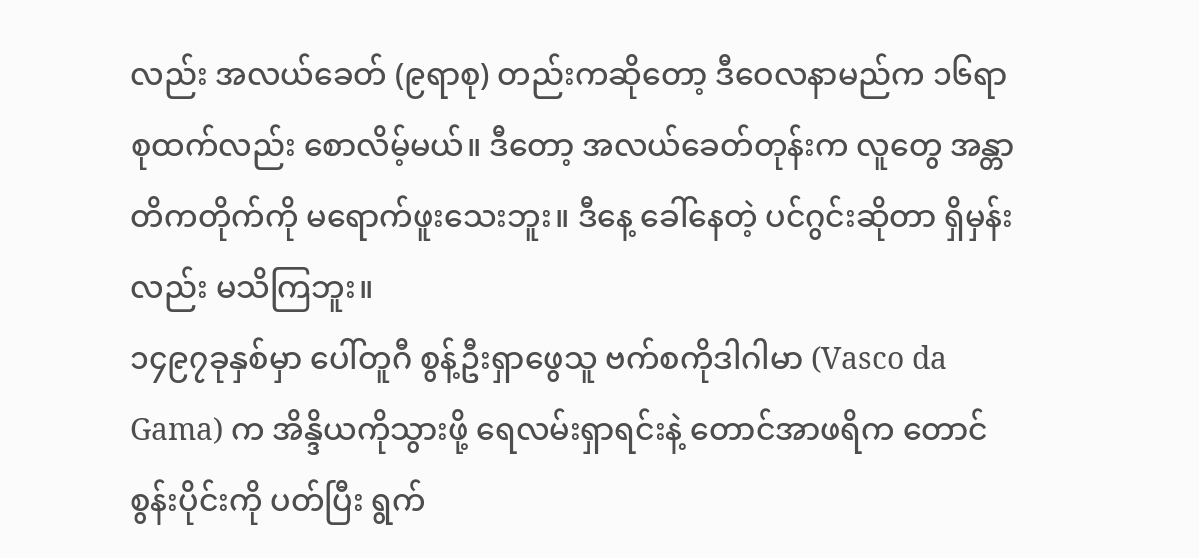လည်း အလယ်ခေတ် (၉ရာစု) တည်းကဆိုတော့ ဒီဝေလနာမည်က ၁၆ရာစုထက်လည်း စောလိမ့်မယ်။ ဒီတော့ အလယ်ခေတ်တုန်းက လူတွေ အန္တာတိကတိုက်ကို မရောက်ဖူးသေးဘူး။ ဒီနေ့ ခေါ်နေတဲ့ ပင်ဂွင်းဆိုတာ ရှိမှန်းလည်း မသိကြဘူး။
၁၄၉၇ခုနှစ်မှာ ပေါ်တူဂီ စွန့်ဦးရှာဖွေသူ ဗက်စကိုဒါဂါမာ (Vasco da Gama) က အိန္ဒိယကိုသွားဖို့ ရေလမ်းရှာရင်းနဲ့ တောင်အာဖရိက တောင်စွန်းပိုင်းကို ပတ်ပြီး ရွက်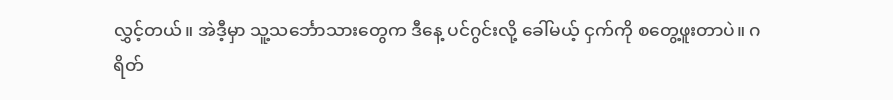လွှင့်တယ်။ အဲဒီ့မှာ သူ့သင်္ဘောသားတွေက ဒီနေ့ ပင်ဂွင်းလို့ ခေါ်မယ့် ငှက်ကို စတွေ့ဖူးတာပဲ။ ဂရိတ်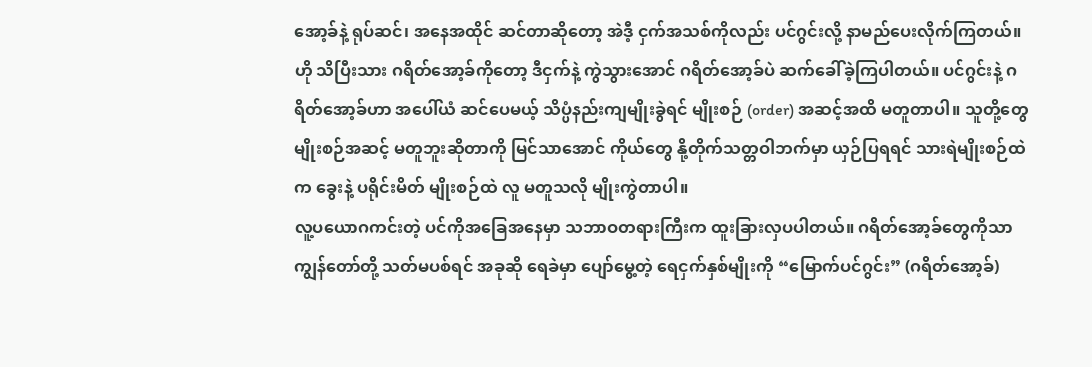အော့ခ်နဲ့ ရုပ်ဆင်၊ အနေအထိုင် ဆင်တာဆိုတော့ အဲဒီ့ ငှက်အသစ်ကိုလည်း ပင်ဂွင်းလို့ နာမည်ပေးလိုက်ကြတယ်။ ဟို သိပြီးသား ဂရိတ်အော့ခ်ကိုတော့ ဒီငှက်နဲ့ ကွဲသွားအောင် ဂရိတ်အော့ခ်ပဲ ဆက်ခေါ်ခဲ့ကြပါတယ်။ ပင်ဂွင်းနဲ့ ဂရိတ်အော့ခ်ဟာ အပေါ်ယံ ဆင်ပေမယ့် သိပ္ပံနည်းကျမျိုးခွဲရင် မျိုးစဉ် (order) အဆင့်အထိ မတူတာပါ။ သူတို့တွေ မျိုးစဉ်အဆင့် မတူဘူးဆိုတာကို မြင်သာအောင် ကိုယ်တွေ နို့တိုက်သတ္တဝါဘက်မှာ ယှဉ်ပြရရင် သားရဲမျိုးစဉ်ထဲက ခွေးနဲ့ ပရိုင်းမိတ် မျိုးစဉ်ထဲ လူ မတူသလို မျိုးကွဲတာပါ။
လူ့ပယောဂကင်းတဲ့ ပင်ကိုအခြေအနေမှာ သဘာဝတရားကြီးက ထူးခြားလှပပါတယ်။ ဂရိတ်အော့ခ်တွေကိုသာ ကျွန်တော်တို့ သတ်မပစ်ရင် အခုဆို ရေခဲမှာ ပျော်မွေ့တဲ့ ရေငှက်နှစ်မျိုးကို “မြောက်ပင်ဂွင်း” (ဂရိတ်အော့ခ်)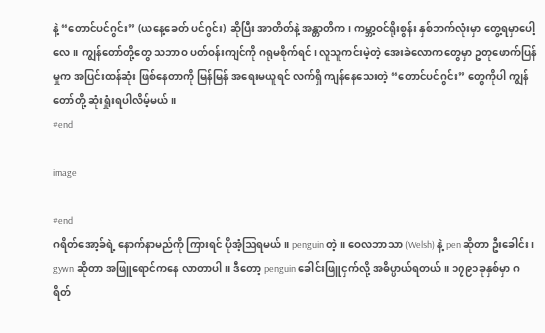နဲ့ “တောင်ပင်ဂွင်း” (ယနေ့ခေတ် ပင်ဂွင်း) ဆိုပြီး အာတိတ်နဲ့ အန္တာတိက၊ ကမ္ဘာ့ဝင်ရိုးစွန်း နှစ်ဘက်လုံးမှာ တွေ့ရမှာပေါ့လေ။ ကျွန်တော်တို့တွေ သဘာဝ ပတ်ဝန်းကျင်ကို ဂရုမစိုက်ရင်၊ လူသူကင်းမဲ့တဲ့ အေးခဲလောကတွေမှာ ဥတုဖောက်ပြန်မှုက အပြင်းထန်ဆုံး ဖြစ်နေတာကို မြန်မြန် အရေးမယူရင် လက်ရှိ ကျန်နေသေးတဲ့ “တောင်ပင်ဂွင်း” တွေကိုပါ ကျွန်တော်တို့ ဆုံးရှုံးရပါလိမ့်မယ်။
#end

image

#end
ဂရိတ်အော့ခ်ရဲ့ နောက်နာမည်ကို ကြားရင် ပိုအံ့ဩရမယ်။ penguin တဲ့။ ဝေလဘာသာ (Welsh) နဲ့ pen ဆိုတာ ဦးခေါင်း၊ gywn ဆိုတာ အဖြူရောင်ကနေ လာတာပါ။ ဒီတော့ penguin ခေါင်းဖြူငှက်လို့ အဓိပ္ပာယ်ရတယ်။ ၁၇၉၁ခုနှစ်မှာ ဂရိတ်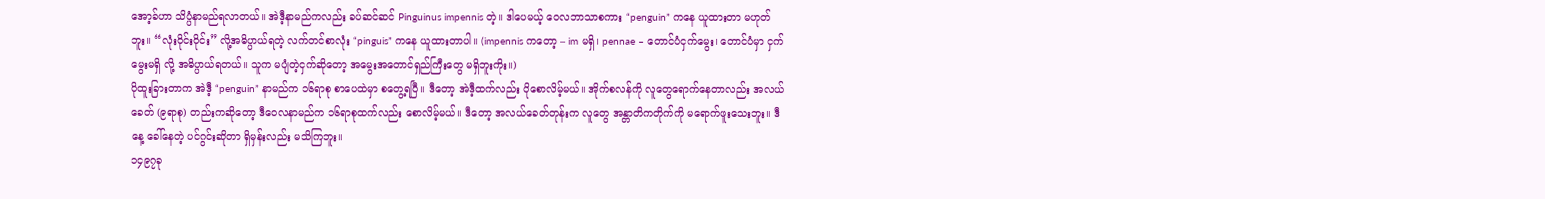အော့ခ်ဟာ သိပ္ပံနာမည်ရလာတယ်။ အဲဒီ့နာမည်ကလည်း ခပ်ဆင်ဆင် Pinguinus impennis တဲ့။ ဒါပေမယ့် ဝေလဘာသာစကား “penguin” ကနေ ယူထားတာ မဟုတ်ဘူး။ “လုံးဝိုင်းဝိုင်း” လို့အဓိပ္ပာယ်ရတဲ့ လက်တင်စာလုံး “pinguis” ကနေ ယူထားတာပါ။ (impennis ကတော့ – im မရှိ၊ pennae – တောင်ပံငှက်မွေး၊ တောင်ပံမှာ ငှက်မွေးမရှိ လို့ အဓိပ္ပာယ်ရတယ်။ သူက မပျံတဲ့ငှက်ဆိုတော့ အမွေးအတောင်ရှည်ကြီးတွေ မရှိဘူးကိုး။)
ပိုထူးခြားတာက အဲဒီ့ “penguin” နာမည်က ၁၆ရာစု စာပေထဲမှာ စတွေ့ရပြီ။ ဒီတော့ အဲဒီ့ထက်လည်း ပိုစောလိမ့်မယ်။ အိုက်စလန်ကို လူတွေရောက်နေတာလည်း အလယ်ခေတ် (၉ရာစု) တည်းကဆိုတော့ ဒီဝေလနာမည်က ၁၆ရာစုထက်လည်း စောလိမ့်မယ်။ ဒီတော့ အလယ်ခေတ်တုန်းက လူတွေ အန္တာတိကတိုက်ကို မရောက်ဖူးသေးဘူး။ ဒီနေ့ ခေါ်နေတဲ့ ပင်ဂွင်းဆိုတာ ရှိမှန်းလည်း မသိကြဘူး။
၁၄၉၇ခု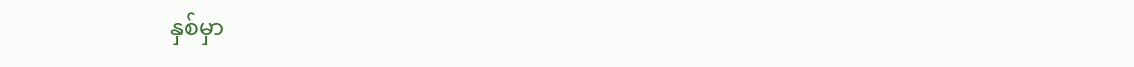နှစ်မှာ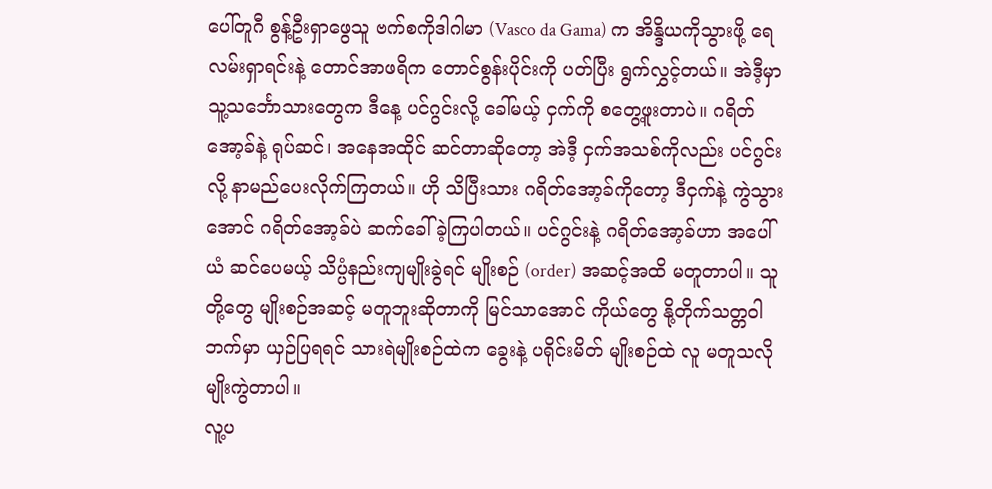ပေါ်တူဂီ စွန့်ဦးရှာဖွေသူ ဗက်စကိုဒါဂါမာ (Vasco da Gama) က အိန္ဒိယကိုသွားဖို့ ရေလမ်းရှာရင်းနဲ့ တောင်အာဖရိက တောင်စွန်းပိုင်းကို ပတ်ပြီး ရွက်လွှင့်တယ်။ အဲဒီ့မှာ သူ့သင်္ဘောသားတွေက ဒီနေ့ ပင်ဂွင်းလို့ ခေါ်မယ့် ငှက်ကို စတွေ့ဖူးတာပဲ။ ဂရိတ်အော့ခ်နဲ့ ရုပ်ဆင်၊ အနေအထိုင် ဆင်တာဆိုတော့ အဲဒီ့ ငှက်အသစ်ကိုလည်း ပင်ဂွင်းလို့ နာမည်ပေးလိုက်ကြတယ်။ ဟို သိပြီးသား ဂရိတ်အော့ခ်ကိုတော့ ဒီငှက်နဲ့ ကွဲသွားအောင် ဂရိတ်အော့ခ်ပဲ ဆက်ခေါ်ခဲ့ကြပါတယ်။ ပင်ဂွင်းနဲ့ ဂရိတ်အော့ခ်ဟာ အပေါ်ယံ ဆင်ပေမယ့် သိပ္ပံနည်းကျမျိုးခွဲရင် မျိုးစဉ် (order) အဆင့်အထိ မတူတာပါ။ သူတို့တွေ မျိုးစဉ်အဆင့် မတူဘူးဆိုတာကို မြင်သာအောင် ကိုယ်တွေ နို့တိုက်သတ္တဝါဘက်မှာ ယှဉ်ပြရရင် သားရဲမျိုးစဉ်ထဲက ခွေးနဲ့ ပရိုင်းမိတ် မျိုးစဉ်ထဲ လူ မတူသလို မျိုးကွဲတာပါ။
လူ့ပ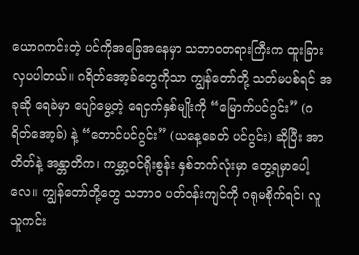ယောဂကင်းတဲ့ ပင်ကိုအခြေအနေမှာ သဘာဝတရားကြီးက ထူးခြားလှပပါတယ်။ ဂရိတ်အော့ခ်တွေကိုသာ ကျွန်တော်တို့ သတ်မပစ်ရင် အခုဆို ရေခဲမှာ ပျော်မွေ့တဲ့ ရေငှက်နှစ်မျိုးကို “မြောက်ပင်ဂွင်း” (ဂရိတ်အော့ခ်) နဲ့ “တောင်ပင်ဂွင်း” (ယနေ့ခေတ် ပင်ဂွင်း) ဆိုပြီး အာတိတ်နဲ့ အန္တာတိက၊ ကမ္ဘာ့ဝင်ရိုးစွန်း နှစ်ဘက်လုံးမှာ တွေ့ရမှာပေါ့လေ။ ကျွန်တော်တို့တွေ သဘာဝ ပတ်ဝန်းကျင်ကို ဂရုမစိုက်ရင်၊ လူသူကင်း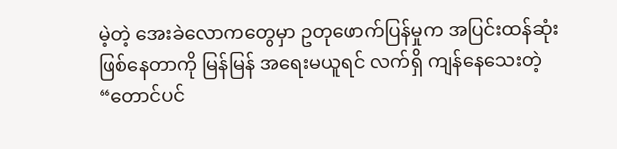မဲ့တဲ့ အေးခဲလောကတွေမှာ ဥတုဖောက်ပြန်မှုက အပြင်းထန်ဆုံး ဖြစ်နေတာကို မြန်မြန် အရေးမယူရင် လက်ရှိ ကျန်နေသေးတဲ့ “တောင်ပင်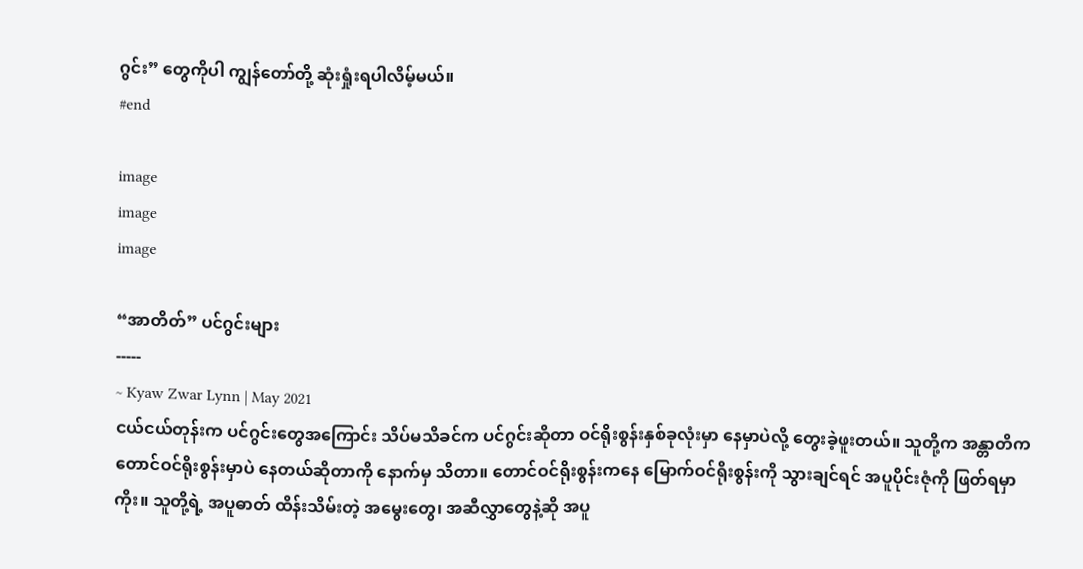ဂွင်း” တွေကိုပါ ကျွန်တော်တို့ ဆုံးရှုံးရပါလိမ့်မယ်။
#end

image
image
image

“အာတိတ်” ပင်ဂွင်းများ
-----
~ Kyaw Zwar Lynn | May 2021
ငယ်ငယ်တုန်းက ပင်ဂွင်းတွေအကြောင်း သိပ်မသိခင်က ပင်ဂွင်းဆိုတာ ဝင်ရိုးစွန်းနှစ်ခုလုံးမှာ နေမှာပဲလို့ တွေးခဲ့ဖူးတယ်။ သူတို့က အန္တာတိက တောင်ဝင်ရိုးစွန်းမှာပဲ နေတယ်ဆိုတာကို နောက်မှ သိတာ။ တောင်ဝင်ရိုးစွန်းကနေ မြောက်ဝင်ရိုးစွန်းကို သွားချင်ရင် အပူပိုင်းဇုံကို ဖြတ်ရမှာကိုး။ သူတို့ရဲ့ အပူဓာတ် ထိန်းသိမ်းတဲ့ အမွေးတွေ၊ အဆီလွှာတွေနဲ့ဆို အပူ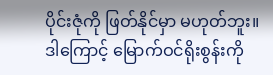ပိုင်းဇုံကို ဖြတ်နိုင်မှာ မဟုတ်ဘူး။ ဒါကြောင့် မြောက်ဝင်ရိုးစွန်းကို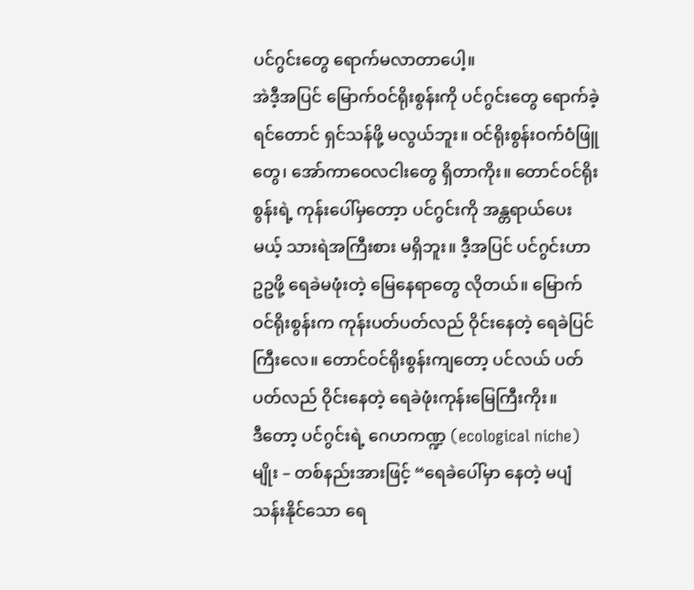ပင်ဂွင်းတွေ ရောက်မလာတာပေါ့။
အဲဒီ့အပြင် မြောက်ဝင်ရိုးစွန်းကို ပင်ဂွင်းတွေ ‌ရောက်ခဲ့ရင်တောင် ရှင်သန်ဖို့ မလွယ်ဘူး။ ဝင်ရိုးစွန်းဝက်ဝံဖြူတွေ၊ အော်ကာဝေလငါးတွေ ရှိတာကိုး။ တောင်ဝင်ရိုးစွန်းရဲ့ ကုန်းပေါ်မှတော့ာ ပင်ဂွင်းကို အန္တရာယ်ပေးမယ့် သားရဲအကြီးစား မရှိဘူး။ ဒီ့အပြင် ပင်ဂွင်းဟာ ဥဥဖို့ ရေခဲမဖုံးတဲ့ မြေနေရာတွေ လိုတယ်။ မြောက်ဝင်ရိုးစွန်းက ကုန်းပတ်ပတ်လည် ဝိုင်းနေတဲ့ ရေခဲပြင်ကြီးလေ။ တောင်ဝင်ရိုးစွန်းကျတော့ ပင်လယ် ပတ်ပတ်လည် ဝိုင်းနေတဲ့ ရေခဲဖုံးကုန်းမြေကြီးကိုး။
ဒီတော့ ပင်ဂွင်းရဲ့ ဂေဟကဏ္ဍ (ecological niche) မျိုး – တစ်နည်းအားဖြင့် “ရေခဲပေါ်မှာ နေတဲ့ မပျံသန်းနိုင်သော ရေ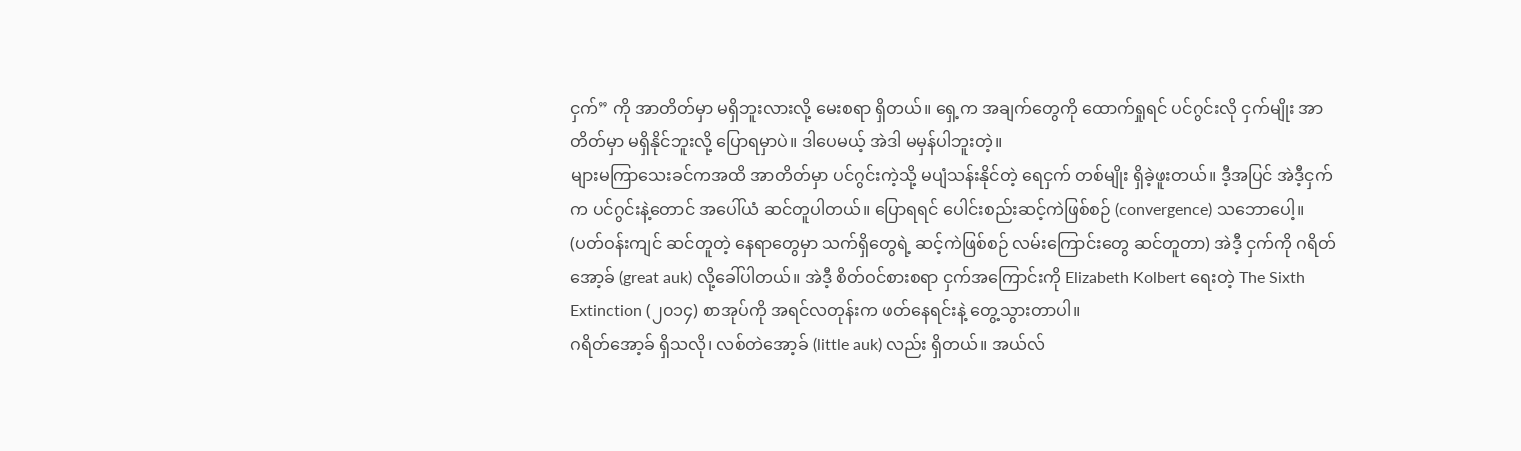ငှက်” ကို အာတိတ်မှာ မရှိဘူးလားလို့ မေးစရာ ရှိတယ်။ ရှေ့က အချက်တွေကို ထောက်ရှုရင် ပင်ဂွင်းလို ငှက်မျိုး အာတိတ်မှာ မရှိနိုင်ဘူးလို့ ပြောရမှာပဲ။ ဒါပေမယ့် အဲဒါ မမှန်ပါဘူးတဲ့။
များမကြာသေးခင်ကအထိ အာတိတ်မှာ ပင်ဂွင်းကဲ့သို့ မပျံသန်းနိုင်တဲ့ ရေငှက် တစ်မျိုး ရှိခဲ့ဖူးတယ်။ ဒီ့အပြင် အဲဒီ့ငှက်က ပင်ဂွင်းနဲ့တောင် အပေါ်ယံ ဆင်တူပါတယ်။ ပြောရရင် ပေါင်းစည်းဆင့်ကဲဖြစ်စဉ် (convergence) သဘောပေါ့။ (ပတ်ဝန်းကျင် ဆင်တူတဲ့ နေရာတွေမှာ သက်ရှိတွေရဲ့ ဆင့်ကဲဖြစ်စဉ် လမ်းကြောင်းတွေ ဆင်တူတာ) အဲဒီ့ ငှက်ကို ဂရိတ်အော့ခ် (great auk) လို့ခေါ်ပါတယ်။ အဲဒီ့ စိတ်ဝင်စားစရာ ငှက်အကြောင်းကို Elizabeth Kolbert ရေးတဲ့ The Sixth Extinction (၂၀၁၄) စာအုပ်ကို အရင်လတုန်းက ဖတ်နေရင်းနဲ့ တွေ့သွားတာပါ။
ဂရိတ်အော့ခ် ရှိသလို၊ လစ်တဲအော့ခ် (little auk) လည်း ရှိတယ်။ အယ်လ်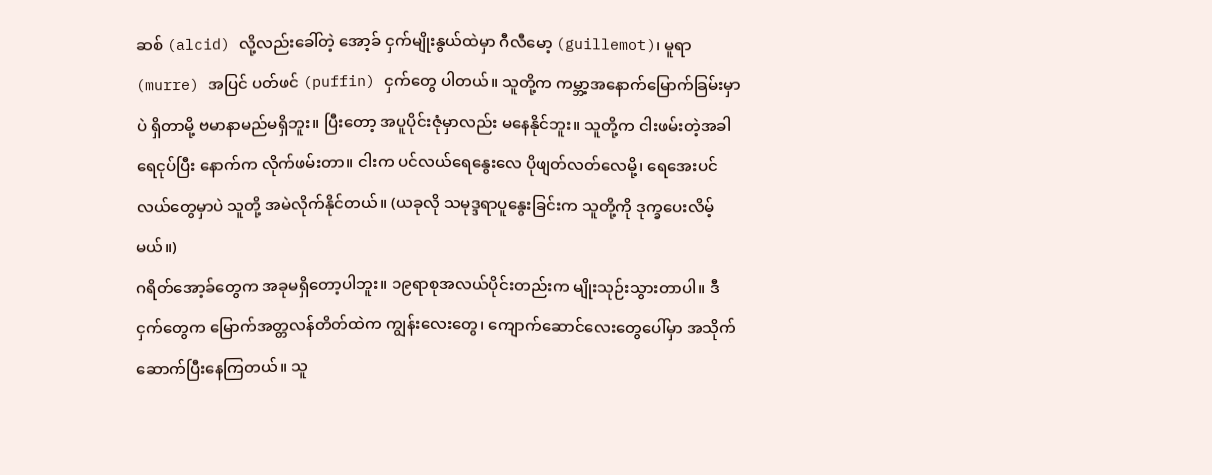ဆစ် (alcid) လို့လည်းခေါ်တဲ့ အော့ခ် ငှက်မျိုးနွယ်ထဲမှာ ဂီလီမော့ (guillemot)၊ မူရာ (murre) အပြင် ပတ်ဖင် (puffin) ငှက်တွေ ပါတယ်။ သူတို့က ကမ္ဘာ့အနောက်မြောက်ခြမ်းမှာပဲ ရှိတာမို့ ဗမာနာမည်မရှိဘူး။ ပြီးတော့ အပူပိုင်းဇုံမှာလည်း မနေနိုင်ဘူး။ သူတို့က ငါးဖမ်းတဲ့အခါ ရေငုပ်ပြီး နောက်က လိုက်ဖမ်းတာ။ ငါးက ပင်လယ်ရေနွေးလေ ပိုဖျတ်လတ်လေမို့၊ ရေအေးပင်လယ်တွေမှာပဲ သူတို့ အမဲလိုက်နိုင်တယ်။ (ယခုလို သမုဒ္ဒရာပူနွေးခြင်းက သူတို့ကို ဒုက္ခပေးလိမ့်မယ်။)
ဂရိတ်အော့ခ်တွေက အခုမရှိတော့ပါဘူး။ ၁၉ရာစုအလယ်ပိုင်းတည်းက မျိုးသုဉ်းသွားတာပါ။ ဒီငှက်တွေက မြောက်အတ္တလန်တိတ်ထဲက ကျွန်းလေးတွေ၊ ကျောက်ဆောင်လေးတွေပေါ်မှာ အသိုက်ဆောက်ပြီးနေကြတယ်။ သူ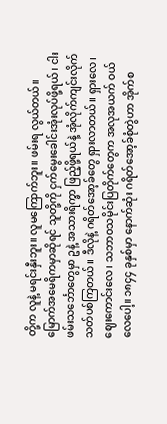တို့က လူနဲ့ မရင်းနှီးဘူး။ လူမကြောက်ဘူး။ ဖမ်းရ လွယ်တယ်။ မြောက်အမေရိကမှာဆိုရင် သူတို့ကို ငှက်မွေးခေါင်းအုံးလုပ်ဖို့ရယ်၊ ငါးဖမ်းသင်္ဘောတွေမှာ ဥနဲ့ အသားရိက္ခာ ဖြည့်ဖို့ရယ်နဲ့ အုံလိုက်ကျင်းလိုက် သတ်ပစ်ကြတယ်။ ဒီလိုနဲ့ ဂရိတ်အော့ခ်တွေ ရှားလာတယ်။ ရှားလေ၊ ဈေးကောင်းလေ၊ သဘာဝသမိုင်းပြတိုက်တွေက အလုအယက် ဝယ်လေပေါ့။ ၁၈၄၄ ခုနှစ်မှာ နောက်ဆုံး ဂရိတ်အော့ခ်စုံတွဲဟာ အိုက်စ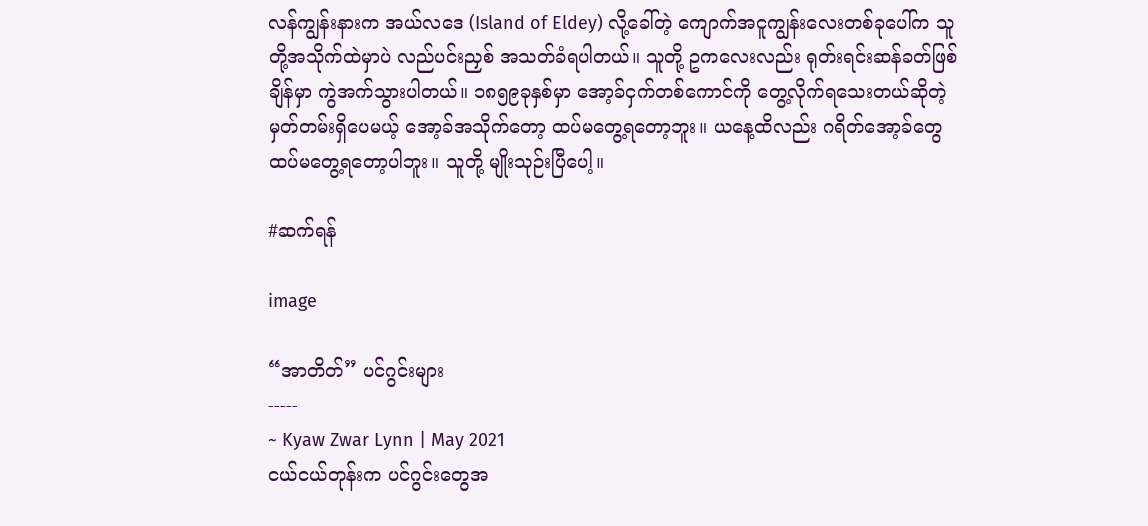လန်ကျွန်းနားက အယ်လဒေ (Island of Eldey) လို့ခေါ်တဲ့ ကျောက်အငူကျွန်းလေးတစ်ခုပေါ်က သူတို့အသိုက်ထဲမှာပဲ လည်ပင်းညှစ် အသတ်ခံရပါတယ်။ သူတို့ ဥကလေးလည်း ရုတ်းရင်းဆန်ခတ်ဖြစ်ချိန်မှာ ကွဲအက်သွားပါတယ်။ ၁၈၅၉ခုနှစ်မှာ အော့ခ်ငှက်တစ်ကောင်ကို တွေ့လိုက်ရသေးတယ်ဆိုတဲ့ မှတ်တမ်းရှိပေမယ့် အော့ခ်အသိုက်တော့ ထပ်မတွေ့ရတော့ဘူး။ ယနေ့ထိလည်း ဂရိတ်အော့ခ်တွေ ထပ်မတွေ့ရတော့ပါဘူး။ သူတို့ မျိုးသုဉ်းပြီပေါ့။

#ဆက်ရန်

image

“အာတိတ်” ပင်ဂွင်းများ
-----
~ Kyaw Zwar Lynn | May 2021
ငယ်ငယ်တုန်းက ပင်ဂွင်းတွေအ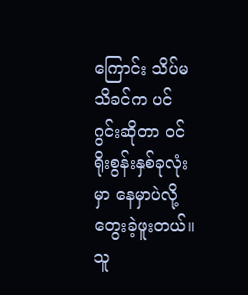ကြောင်း သိပ်မသိခင်က ပင်ဂွင်းဆိုတာ ဝင်ရိုးစွန်းနှစ်ခုလုံးမှာ နေမှာပဲလို့ တွေးခဲ့ဖူးတယ်။ သူ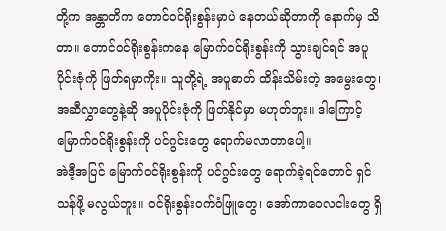တို့က အန္တာတိက တောင်ဝင်ရိုးစွန်းမှာပဲ နေတယ်ဆိုတာကို နောက်မှ သိတာ။ တောင်ဝင်ရိုးစွန်းကနေ မြောက်ဝင်ရိုးစွန်းကို သွားချင်ရင် အပူပိုင်းဇုံကို ဖြတ်ရမှာကိုး။ သူတို့ရဲ့ အပူဓာတ် ထိန်းသိမ်းတဲ့ အမွေးတွေ၊ အဆီလွှာတွေနဲ့ဆို အပူပိုင်းဇုံကို ဖြတ်နိုင်မှာ မဟုတ်ဘူး။ ဒါကြောင့် မြောက်ဝင်ရိုးစွန်းကို ပင်ဂွင်းတွေ ရောက်မလာတာပေါ့။
အဲဒီ့အပြင် မြောက်ဝင်ရိုးစွန်းကို ပင်ဂွင်းတွေ ‌ရောက်ခဲ့ရင်တောင် ရှင်သန်ဖို့ မလွယ်ဘူး။ ဝင်ရိုးစွန်းဝက်ဝံဖြူတွေ၊ အော်ကာဝေလငါးတွေ ရှိ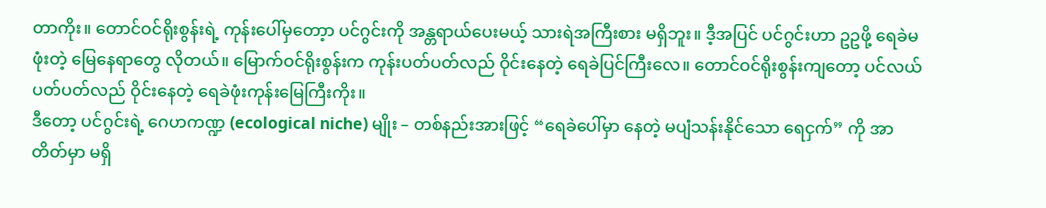တာကိုး။ တောင်ဝင်ရိုးစွန်းရဲ့ ကုန်းပေါ်မှတော့ာ ပင်ဂွင်းကို အန္တရာယ်ပေးမယ့် သားရဲအကြီးစား မရှိဘူး။ ဒီ့အပြင် ပင်ဂွင်းဟာ ဥဥဖို့ ရေခဲမဖုံးတဲ့ မြေနေရာတွေ လိုတယ်။ မြောက်ဝင်ရိုးစွန်းက ကုန်းပတ်ပတ်လည် ဝိုင်းနေတဲ့ ရေခဲပြင်ကြီးလေ။ တောင်ဝင်ရိုးစွန်းကျတော့ ပင်လယ် ပတ်ပတ်လည် ဝိုင်းနေတဲ့ ရေခဲဖုံးကုန်းမြေကြီးကိုး။
ဒီတော့ ပင်ဂွင်းရဲ့ ဂေဟကဏ္ဍ (ecological niche) မျိုး – တစ်နည်းအားဖြင့် “ရေခဲပေါ်မှာ နေတဲ့ မပျံသန်းနိုင်သော ရေငှက်” ကို အာတိတ်မှာ မရှိ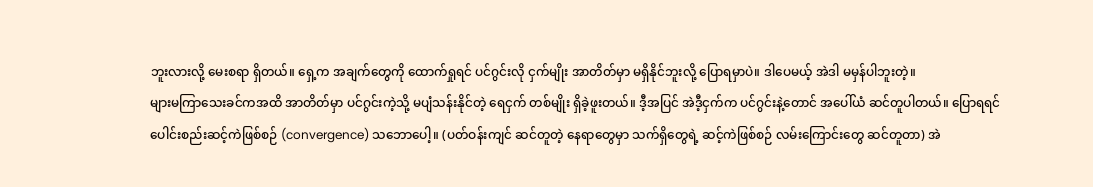ဘူးလားလို့ မေးစရာ ရှိတယ်။ ရှေ့က အချက်တွေကို ထောက်ရှုရင် ပင်ဂွင်းလို ငှက်မျိုး အာတိတ်မှာ မရှိနိုင်ဘူးလို့ ပြောရမှာပဲ။ ဒါပေမယ့် အဲဒါ မမှန်ပါဘူးတဲ့။
များမကြာသေးခင်ကအထိ အာတိတ်မှာ ပင်ဂွင်းကဲ့သို့ မပျံသန်းနိုင်တဲ့ ရေငှက် တစ်မျိုး ရှိခဲ့ဖူးတယ်။ ဒီ့အပြင် အဲဒီ့ငှက်က ပင်ဂွင်းနဲ့တောင် အပေါ်ယံ ဆင်တူပါတယ်။ ပြောရရင် ပေါင်းစည်းဆင့်ကဲဖြစ်စဉ် (convergence) သဘောပေါ့။ (ပတ်ဝန်းကျင် ဆင်တူတဲ့ နေရာတွေမှာ သက်ရှိတွေရဲ့ ဆင့်ကဲဖြစ်စဉ် လမ်းကြောင်းတွေ ဆင်တူတာ) အဲ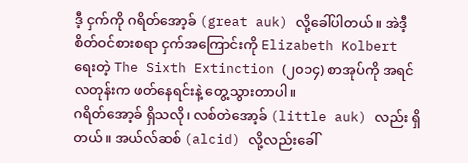ဒီ့ ငှက်ကို ဂရိတ်အော့ခ် (great auk) လို့ခေါ်ပါတယ်။ အဲဒီ့ စိတ်ဝင်စားစရာ ငှက်အကြောင်းကို Elizabeth Kolbert ရေးတဲ့ The Sixth Extinction (၂၀၁၄) စာအုပ်ကို အရင်လတုန်းက ဖတ်နေရင်းနဲ့ တွေ့သွားတာပါ။
ဂရိတ်အော့ခ် ရှိသလို၊ လစ်တဲအော့ခ် (little auk) လည်း ရှိတယ်။ အယ်လ်ဆစ် (alcid) လို့လည်းခေါ်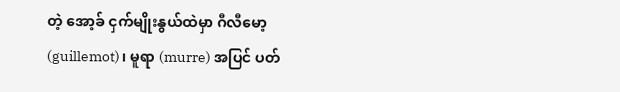တဲ့ အော့ခ် ငှက်မျိုးနွယ်ထဲမှာ ဂီလီမော့ (guillemot)၊ မူရာ (murre) အပြင် ပတ်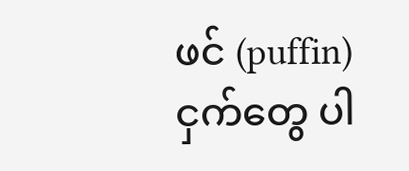ဖင် (puffin) ငှက်တွေ ပါ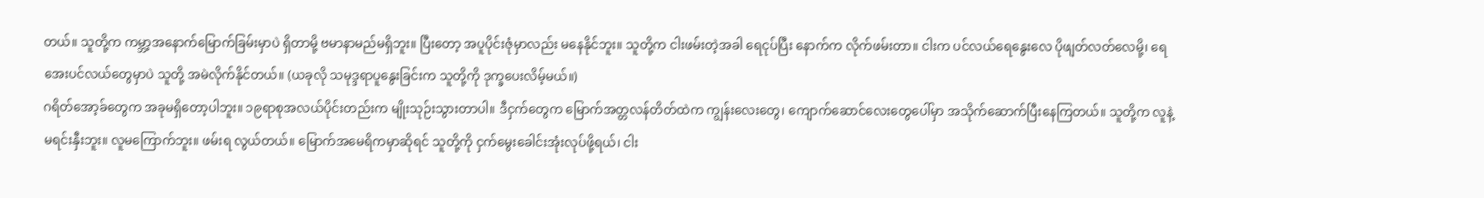တယ်။ သူတို့က ကမ္ဘာ့အနောက်မြောက်ခြမ်းမှာပဲ ရှိတာမို့ ဗမာနာမည်မရှိဘူး။ ပြီးတော့ အပူပိုင်းဇုံမှာလည်း မနေနိုင်ဘူး။ သူတို့က ငါးဖမ်းတဲ့အခါ ရေငုပ်ပြီး နောက်က လိုက်ဖမ်းတာ။ ငါးက ပင်လယ်ရေနွေးလေ ပိုဖျတ်လတ်လေမို့၊ ရေအေးပင်လယ်တွေမှာပဲ သူတို့ အမဲလိုက်နိုင်တယ်။ (ယခုလို သမုဒ္ဒရာပူနွေးခြင်းက သူတို့ကို ဒုက္ခပေးလိမ့်မယ်။)
ဂရိတ်အော့ခ်တွေက အခုမရှိတော့ပါဘူး။ ၁၉ရာစုအလယ်ပိုင်းတည်းက မျိုးသုဉ်းသွားတာပါ။ ဒီငှက်တွေက မြောက်အတ္တလန်တိတ်ထဲက ကျွန်းလေးတွေ၊ ကျောက်ဆောင်လေးတွေပေါ်မှာ အသိုက်ဆောက်ပြီးနေကြတယ်။ သူတို့က လူနဲ့ မရင်းနှီးဘူး။ လူမကြောက်ဘူး။ ဖမ်းရ လွယ်တယ်။ မြောက်အမေရိကမှာဆိုရင် သူတို့ကို ငှက်မွေးခေါင်းအုံးလုပ်ဖို့ရယ်၊ ငါး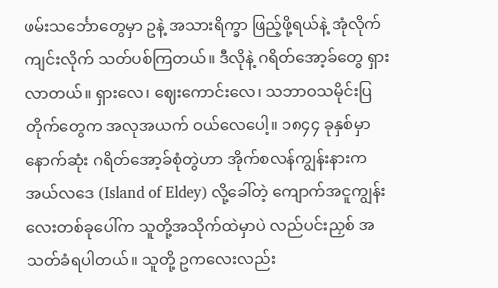ဖမ်းသင်္ဘောတွေမှာ ဥနဲ့ အသားရိက္ခာ ဖြည့်ဖို့ရယ်နဲ့ အုံလိုက်ကျင်းလိုက် သတ်ပစ်ကြတယ်။ ဒီလိုနဲ့ ဂရိတ်အော့ခ်တွေ ရှားလာတယ်။ ရှားလေ၊ ဈေးကောင်းလေ၊ သဘာဝသမိုင်းပြတိုက်တွေက အလုအယက် ဝယ်လေပေါ့။ ၁၈၄၄ ခုနှစ်မှာ နောက်ဆုံး ဂရိတ်အော့ခ်စုံတွဲဟာ အိုက်စလန်ကျွန်းနားက အယ်လဒေ (Island of Eldey) လို့ခေါ်တဲ့ ကျောက်အငူကျွန်းလေးတစ်ခုပေါ်က သူတို့အသိုက်ထဲမှာပဲ လည်ပင်းညှစ် အသတ်ခံရပါတယ်။ သူတို့ ဥကလေးလည်း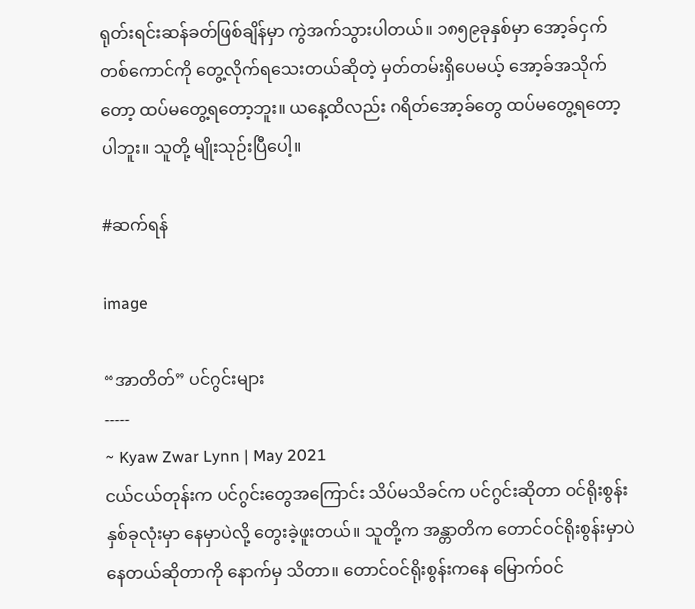ရုတ်းရင်းဆန်ခတ်ဖြစ်ချိန်မှာ ကွဲအက်သွားပါတယ်။ ၁၈၅၉ခုနှစ်မှာ အော့ခ်ငှက်တစ်ကောင်ကို တွေ့လိုက်ရသေးတယ်ဆိုတဲ့ မှတ်တမ်းရှိပေမယ့် အော့ခ်အသိုက်တော့ ထပ်မတွေ့ရတော့ဘူး။ ယနေ့ထိလည်း ဂရိတ်အော့ခ်တွေ ထပ်မတွေ့ရတော့ပါဘူး။ သူတို့ မျိုးသုဉ်းပြီပေါ့။

#ဆက်ရန်

image

“အာတိတ်” ပင်ဂွင်းများ
-----
~ Kyaw Zwar Lynn | May 2021
ငယ်ငယ်တုန်းက ပင်ဂွင်းတွေအကြောင်း သိပ်မသိခင်က ပင်ဂွင်းဆိုတာ ဝင်ရိုးစွန်းနှစ်ခုလုံးမှာ နေမှာပဲလို့ တွေးခဲ့ဖူးတယ်။ သူတို့က အန္တာတိက တောင်ဝင်ရိုးစွန်းမှာပဲ နေတယ်ဆိုတာကို နောက်မှ သိတာ။ တောင်ဝင်ရိုးစွန်းကနေ မြောက်ဝင်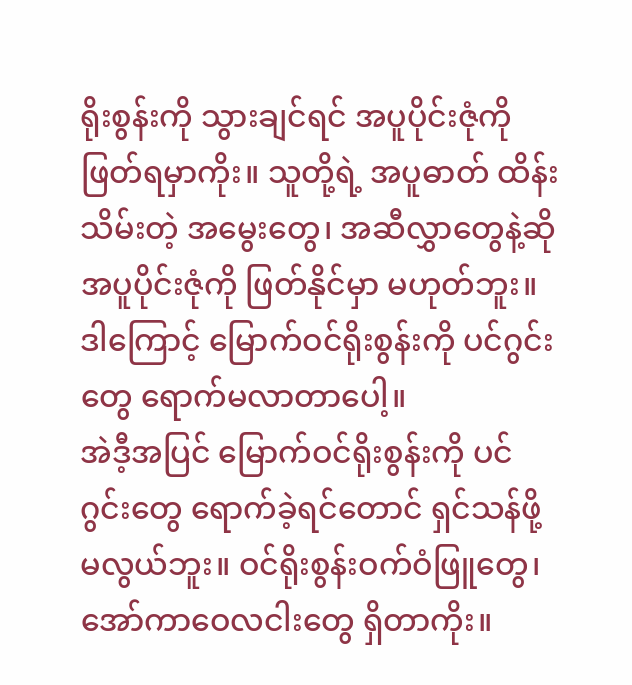ရိုးစွန်းကို သွားချင်ရင် အပူပိုင်းဇုံကို ဖြတ်ရမှာကိုး။ သူတို့ရဲ့ အပူဓာတ် ထိန်းသိမ်းတဲ့ အမွေးတွေ၊ အဆီလွှာတွေနဲ့ဆို အပူပိုင်းဇုံကို ဖြတ်နိုင်မှာ မဟုတ်ဘူး။ ဒါကြောင့် မြောက်ဝင်ရိုးစွန်းကို ပင်ဂွင်းတွေ ရောက်မလာတာပေါ့။
အဲဒီ့အပြင် မြောက်ဝင်ရိုးစွန်းကို ပင်ဂွင်းတွေ ‌ရောက်ခဲ့ရင်တောင် ရှင်သန်ဖို့ မလွယ်ဘူး။ ဝင်ရိုးစွန်းဝက်ဝံဖြူတွေ၊ အော်ကာဝေလငါးတွေ ရှိတာကိုး။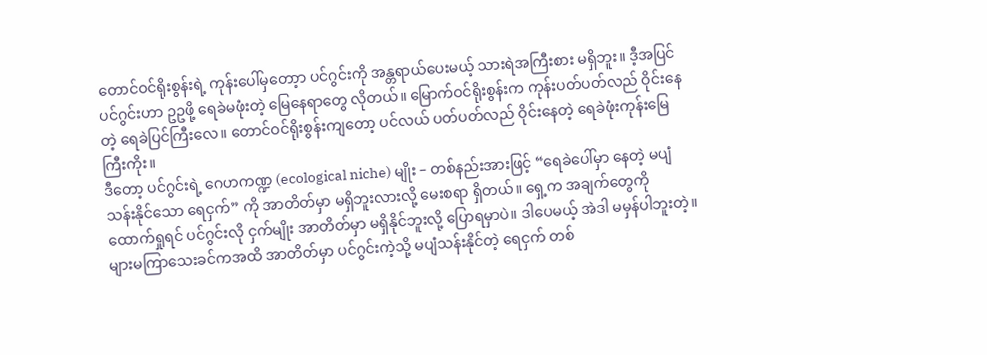တောင်ဝင်ရိုးစွန်းရဲ့ ကုန်းပေါ်မှတော့ာ ပင်ဂွင်းကို အန္တရာယ်ပေးမယ့် သားရဲအကြီးစား မရှိဘူး။ ဒီ့အပြင် ပင်ဂွင်းဟာ ဥဥဖို့ ရေခဲမဖုံးတဲ့ မြေနေရာတွေ လိုတယ်။ မြောက်ဝင်ရိုးစွန်းက ကုန်းပတ်ပတ်လည် ဝိုင်းနေတဲ့ ရေခဲပြင်ကြီးလေ။ တောင်ဝင်ရိုးစွန်းကျတော့ ပင်လယ် ပတ်ပတ်လည် ဝိုင်းနေတဲ့ ရေခဲဖုံးကုန်းမြေကြီးကိုး။
ဒီတော့ ပင်ဂွင်းရဲ့ ဂေဟကဏ္ဍ (ecological niche) မျိုး – တစ်နည်းအားဖြင့် “ရေခဲပေါ်မှာ နေတဲ့ မပျံသန်းနိုင်သော ရေငှက်” ကို အာတိတ်မှာ မရှိဘူးလားလို့ မေးစရာ ရှိတယ်။ ရှေ့က အချက်တွေကို ထောက်ရှုရင် ပင်ဂွင်းလို ငှက်မျိုး အာတိတ်မှာ မရှိနိုင်ဘူးလို့ ပြောရမှာပဲ။ ဒါပေမယ့် အဲဒါ မမှန်ပါဘူးတဲ့။
များမကြာသေးခင်ကအထိ အာတိတ်မှာ ပင်ဂွင်းကဲ့သို့ မပျံသန်းနိုင်တဲ့ ရေငှက် တစ်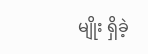မျိုး ရှိခဲ့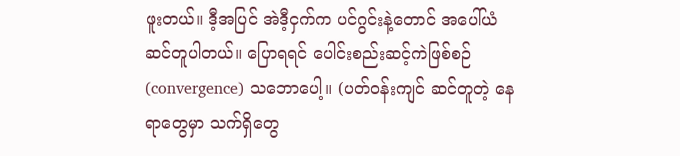ဖူးတယ်။ ဒီ့အပြင် အဲဒီ့ငှက်က ပင်ဂွင်းနဲ့တောင် အပေါ်ယံ ဆင်တူပါတယ်။ ပြောရရင် ပေါင်းစည်းဆင့်ကဲဖြစ်စဉ် (convergence) သဘောပေါ့။ (ပတ်ဝန်းကျင် ဆင်တူတဲ့ နေရာတွေမှာ သက်ရှိတွေ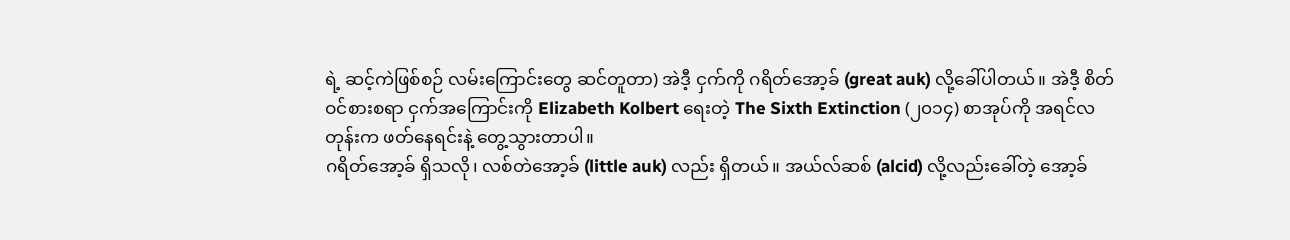ရဲ့ ဆင့်ကဲဖြစ်စဉ် လမ်းကြောင်းတွေ ဆင်တူတာ) အဲဒီ့ ငှက်ကို ဂရိတ်အော့ခ် (great auk) လို့ခေါ်ပါတယ်။ အဲဒီ့ စိတ်ဝင်စားစရာ ငှက်အကြောင်းကို Elizabeth Kolbert ရေးတဲ့ The Sixth Extinction (၂၀၁၄) စာအုပ်ကို အရင်လတုန်းက ဖတ်နေရင်းနဲ့ တွေ့သွားတာပါ။
ဂရိတ်အော့ခ် ရှိသလို၊ လစ်တဲအော့ခ် (little auk) လည်း ရှိတယ်။ အယ်လ်ဆစ် (alcid) လို့လည်းခေါ်တဲ့ အော့ခ်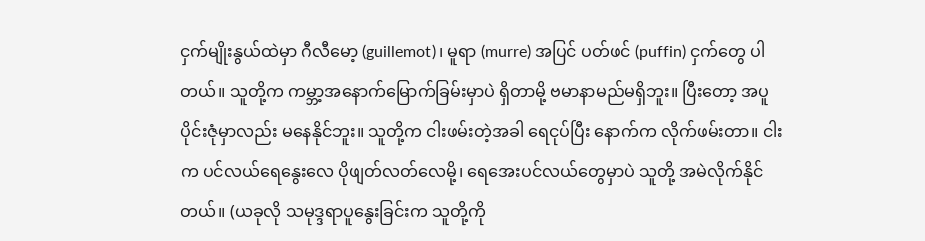ငှက်မျိုးနွယ်ထဲမှာ ဂီလီမော့ (guillemot)၊ မူရာ (murre) အပြင် ပတ်ဖင် (puffin) ငှက်တွေ ပါတယ်။ သူတို့က ကမ္ဘာ့အနောက်မြောက်ခြမ်းမှာပဲ ရှိတာမို့ ဗမာနာမည်မရှိဘူး။ ပြီးတော့ အပူပိုင်းဇုံမှာလည်း မနေနိုင်ဘူး။ သူတို့က ငါးဖမ်းတဲ့အခါ ရေငုပ်ပြီး နောက်က လိုက်ဖမ်းတာ။ ငါးက ပင်လယ်ရေနွေးလေ ပိုဖျတ်လတ်လေမို့၊ ရေအေးပင်လယ်တွေမှာပဲ သူတို့ အမဲလိုက်နိုင်တယ်။ (ယခုလို သမုဒ္ဒရာပူနွေးခြင်းက သူတို့ကို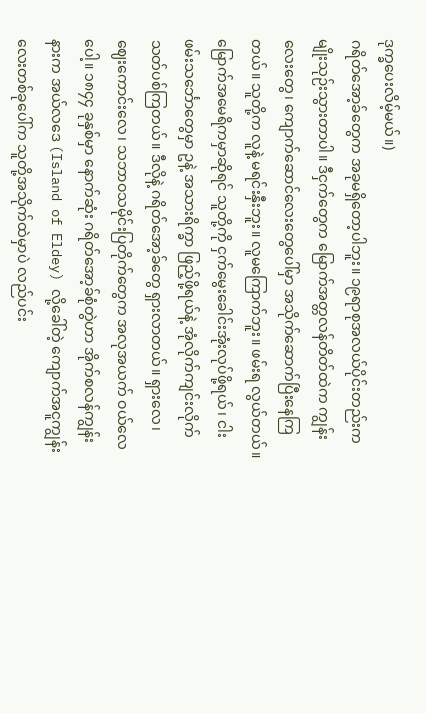ဒုက္ခပေးလိမ့်မယ်။)
ဂရိတ်အော့ခ်တွေက အခုမရှိတော့ပါဘူး။ ၁၉ရာစုအလယ်ပိုင်းတည်းက မျိုးသုဉ်းသွားတာပါ။ ဒီငှက်တွေက မြောက်အတ္တလန်တိတ်ထဲက ကျွန်းလေးတွေ၊ ကျောက်ဆောင်လေးတွေပေါ်မှာ အသိုက်ဆောက်ပြီးနေကြတယ်။ သူတို့က လူနဲ့ မရင်းနှီးဘူး။ လူမကြောက်ဘူး။ ဖမ်းရ လွယ်တယ်။ မြောက်အမေရိကမှာဆိုရင် သူတို့ကို ငှက်မွေးခေါင်းအုံးလုပ်ဖို့ရယ်၊ ငါးဖမ်းသင်္ဘောတွေမှာ ဥနဲ့ အသားရိက္ခာ ဖြည့်ဖို့ရယ်နဲ့ အုံလိုက်ကျင်းလိုက် သတ်ပစ်ကြတယ်။ ဒီလိုနဲ့ ဂရိတ်အော့ခ်တွေ ရှားလာတယ်။ ရှားလေ၊ ဈေးကောင်းလေ၊ သဘာဝသမိုင်းပြတိုက်တွေက အလုအယက် ဝယ်လေပေါ့။ ၁၈၄၄ ခုနှစ်မှာ နောက်ဆုံး ဂရိတ်အော့ခ်စုံတွဲဟာ အိုက်စလန်ကျွန်းနားက အယ်လဒေ (Island of Eldey) လို့ခေါ်တဲ့ ကျောက်အငူကျွန်းလေးတစ်ခုပေါ်က သူတို့အသိုက်ထဲမှာပဲ လည်ပင်း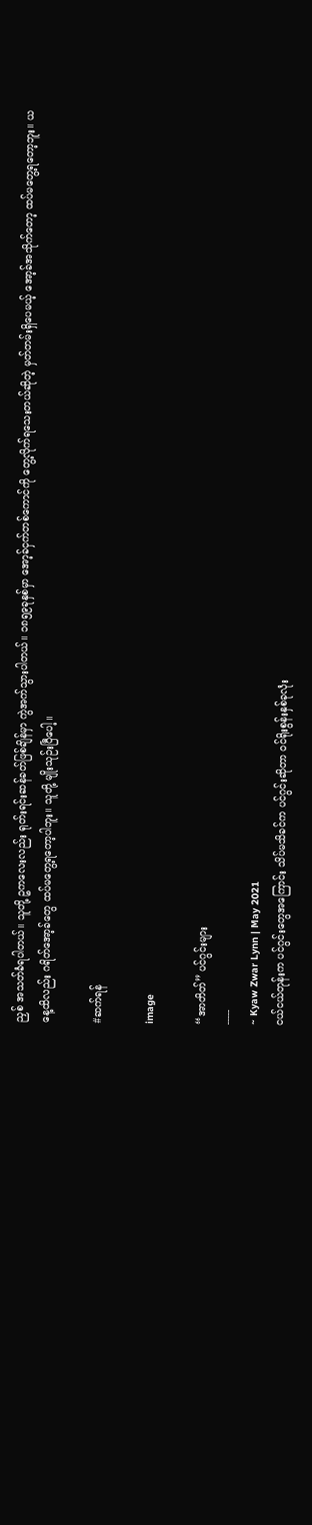ညှစ် အသတ်ခံရပါတယ်။ သူတို့ ဥကလေးလည်း ရုတ်းရင်းဆန်ခတ်ဖြစ်ချိန်မှာ ကွဲအက်သွားပါတယ်။ ၁၈၅၉ခုနှစ်မှာ အော့ခ်ငှက်တစ်ကောင်ကို တွေ့လိုက်ရသေးတယ်ဆိုတဲ့ မှတ်တမ်းရှိပေမယ့် အော့ခ်အသိုက်တော့ ထပ်မတွေ့ရတော့ဘူး။ ယနေ့ထိလည်း ဂရိတ်အော့ခ်တွေ ထပ်မတွေ့ရတော့ပါဘူး။ သူတို့ မျိုးသုဉ်းပြီပေါ့။

#ဆက်ရန်

image

“အာတိတ်” ပင်ဂွင်းများ
-----
~ Kyaw Zwar Lynn | May 2021
ငယ်ငယ်တုန်းက ပင်ဂွင်းတွေအကြောင်း သိပ်မသိခင်က ပင်ဂွင်းဆိုတာ ဝင်ရိုးစွန်းနှစ်ခုလုံး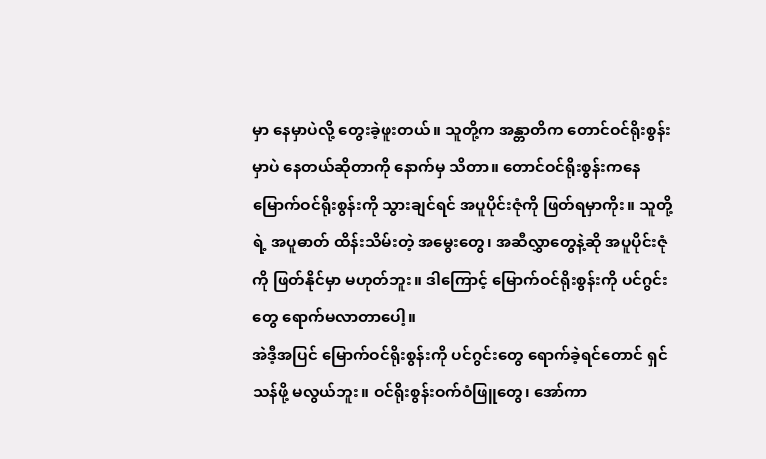မှာ နေမှာပဲလို့ တွေးခဲ့ဖူးတယ်။ သူတို့က အန္တာတိက တောင်ဝင်ရိုးစွန်းမှာပဲ နေတယ်ဆိုတာကို နောက်မှ သိတာ။ တောင်ဝင်ရိုးစွန်းကနေ မြောက်ဝင်ရိုးစွန်းကို သွားချင်ရင် အပူပိုင်းဇုံကို ဖြတ်ရမှာကိုး။ သူတို့ရဲ့ အပူဓာတ် ထိန်းသိမ်းတဲ့ အမွေးတွေ၊ အဆီလွှာတွေနဲ့ဆို အပူပိုင်းဇုံကို ဖြတ်နိုင်မှာ မဟုတ်ဘူး။ ဒါကြောင့် မြောက်ဝင်ရိုးစွန်းကို ပင်ဂွင်းတွေ ရောက်မလာတာပေါ့။
အဲဒီ့အပြင် မြောက်ဝင်ရိုးစွန်းကို ပင်ဂွင်းတွေ ‌ရောက်ခဲ့ရင်တောင် ရှင်သန်ဖို့ မလွယ်ဘူး။ ဝင်ရိုးစွန်းဝက်ဝံဖြူတွေ၊ အော်ကာ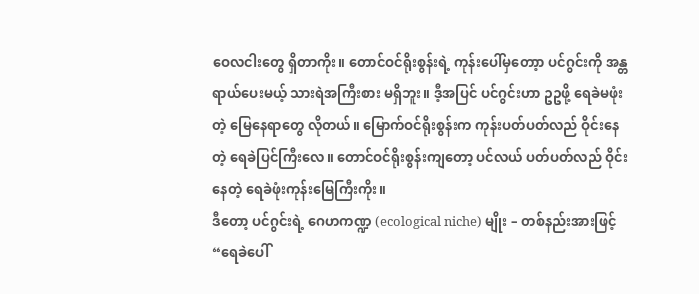ဝေလငါးတွေ ရှိတာကိုး။ တောင်ဝင်ရိုးစွန်းရဲ့ ကုန်းပေါ်မှတော့ာ ပင်ဂွင်းကို အန္တရာယ်ပေးမယ့် သားရဲအကြီးစား မရှိဘူး။ ဒီ့အပြင် ပင်ဂွင်းဟာ ဥဥဖို့ ရေခဲမဖုံးတဲ့ မြေနေရာတွေ လိုတယ်။ မြောက်ဝင်ရိုးစွန်းက ကုန်းပတ်ပတ်လည် ဝိုင်းနေတဲ့ ရေခဲပြင်ကြီးလေ။ တောင်ဝင်ရိုးစွန်းကျတော့ ပင်လယ် ပတ်ပတ်လည် ဝိုင်းနေတဲ့ ရေခဲဖုံးကုန်းမြေကြီးကိုး။
ဒီတော့ ပင်ဂွင်းရဲ့ ဂေဟကဏ္ဍ (ecological niche) မျိုး – တစ်နည်းအားဖြင့် “ရေခဲပေါ်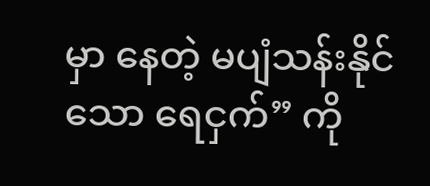မှာ နေတဲ့ မပျံသန်းနိုင်သော ရေငှက်” ကို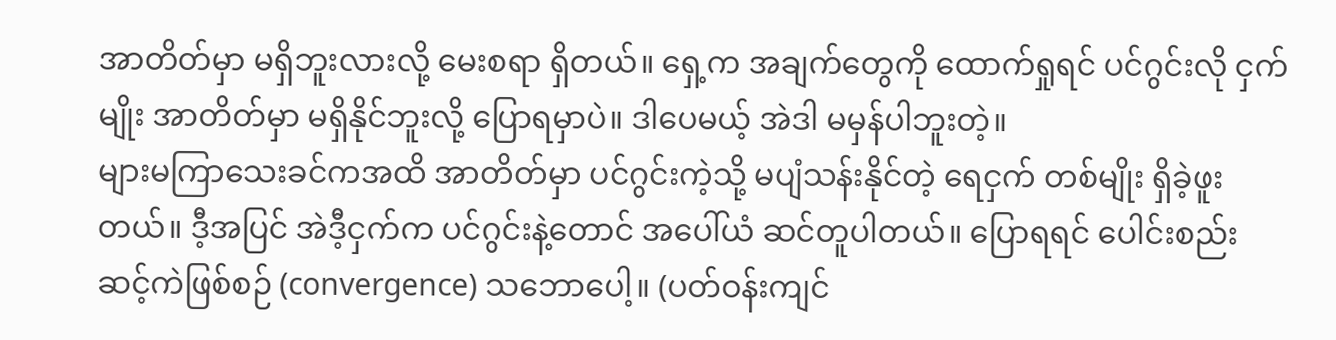အာတိတ်မှာ မရှိဘူးလားလို့ မေးစရာ ရှိတယ်။ ရှေ့က အချက်တွေကို ထောက်ရှုရင် ပင်ဂွင်းလို ငှက်မျိုး အာတိတ်မှာ မရှိနိုင်ဘူးလို့ ပြောရမှာပဲ။ ဒါပေမယ့် အဲဒါ မမှန်ပါဘူးတဲ့။
များမကြာသေးခင်ကအထိ အာတိတ်မှာ ပင်ဂွင်းကဲ့သို့ မပျံသန်းနိုင်တဲ့ ရေငှက် တစ်မျိုး ရှိခဲ့ဖူးတယ်။ ဒီ့အပြင် အဲဒီ့ငှက်က ပင်ဂွင်းနဲ့တောင် အပေါ်ယံ ဆင်တူပါတယ်။ ပြောရရင် ပေါင်းစည်းဆင့်ကဲဖြစ်စဉ် (convergence) သဘောပေါ့။ (ပတ်ဝန်းကျင်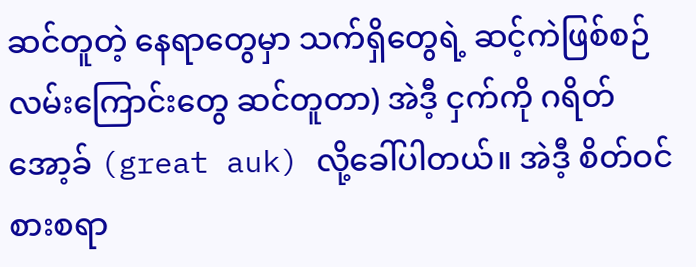ဆင်တူတဲ့ နေရာတွေမှာ သက်ရှိတွေရဲ့ ဆင့်ကဲဖြစ်စဉ် လမ်းကြောင်းတွေ ဆင်တူတာ) အဲဒီ့ ငှက်ကို ဂရိတ်အော့ခ် (great auk) လို့ခေါ်ပါတယ်။ အဲဒီ့ စိတ်ဝင်စားစရာ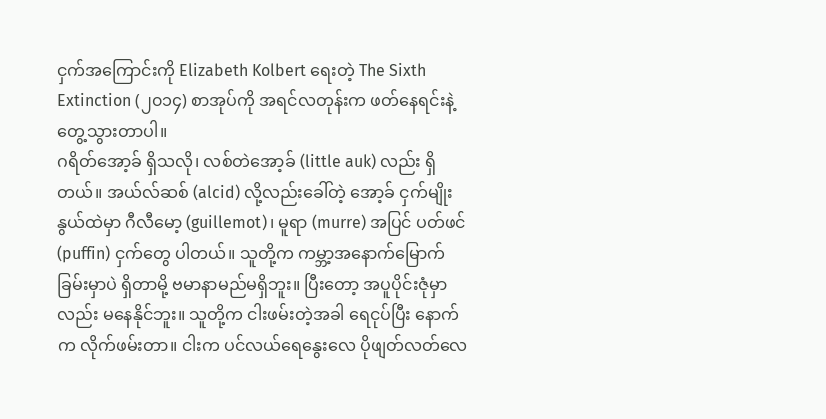ငှက်အကြောင်းကို Elizabeth Kolbert ရေးတဲ့ The Sixth Extinction (၂၀၁၄) စာအုပ်ကို အရင်လတုန်းက ဖတ်နေရင်းနဲ့ တွေ့သွားတာပါ။
ဂရိတ်အော့ခ် ရှိသလို၊ လစ်တဲအော့ခ် (little auk) လည်း ရှိတယ်။ အယ်လ်ဆစ် (alcid) လို့လည်းခေါ်တဲ့ အော့ခ် ငှက်မျိုးနွယ်ထဲမှာ ဂီလီမော့ (guillemot)၊ မူရာ (murre) အပြင် ပတ်ဖင် (puffin) ငှက်တွေ ပါတယ်။ သူတို့က ကမ္ဘာ့အနောက်မြောက်ခြမ်းမှာပဲ ရှိတာမို့ ဗမာနာမည်မရှိဘူး။ ပြီးတော့ အပူပိုင်းဇုံမှာလည်း မနေနိုင်ဘူး။ သူတို့က ငါးဖမ်းတဲ့အခါ ရေငုပ်ပြီး နောက်က လိုက်ဖမ်းတာ။ ငါးက ပင်လယ်ရေနွေးလေ ပိုဖျတ်လတ်လေ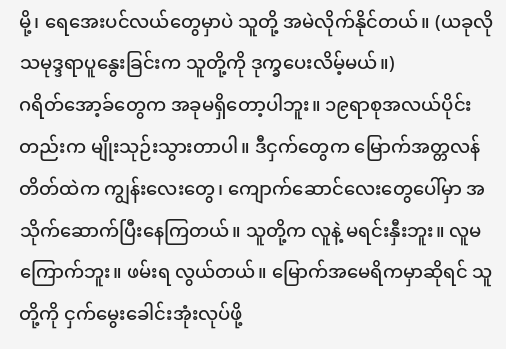မို့၊ ရေအေးပင်လယ်တွေမှာပဲ သူတို့ အမဲလိုက်နိုင်တယ်။ (ယခုလို သမုဒ္ဒရာပူနွေးခြင်းက သူတို့ကို ဒုက္ခပေးလိမ့်မယ်။)
ဂရိတ်အော့ခ်တွေက အခုမရှိတော့ပါဘူး။ ၁၉ရာစုအလယ်ပိုင်းတည်းက မျိုးသုဉ်းသွားတာပါ။ ဒီငှက်တွေက မြောက်အတ္တလန်တိတ်ထဲက ကျွန်းလေးတွေ၊ ကျောက်ဆောင်လေးတွေပေါ်မှာ အသိုက်ဆောက်ပြီးနေကြတယ်။ သူတို့က လူနဲ့ မရင်းနှီးဘူး။ လူမကြောက်ဘူး။ ဖမ်းရ လွယ်တယ်။ မြောက်အမေရိကမှာဆိုရင် သူတို့ကို ငှက်မွေးခေါင်းအုံးလုပ်ဖို့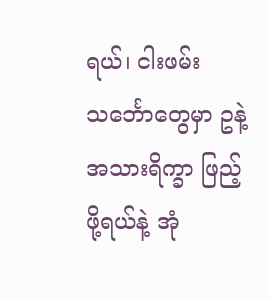ရယ်၊ ငါးဖမ်းသင်္ဘောတွေမှာ ဥနဲ့ အသားရိက္ခာ ဖြည့်ဖို့ရယ်နဲ့ အုံ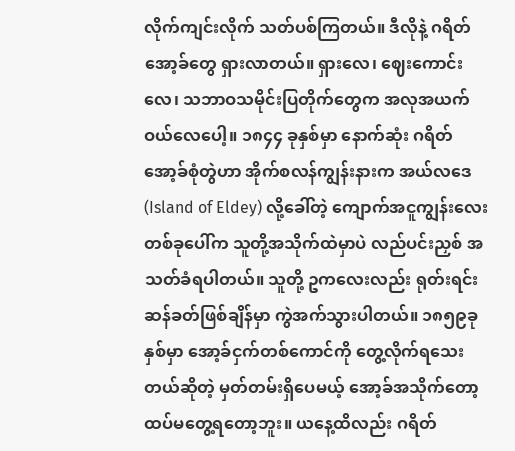လိုက်ကျင်းလိုက် သတ်ပစ်ကြတယ်။ ဒီလိုနဲ့ ဂရိတ်အော့ခ်တွေ ရှားလာတယ်။ ရှားလေ၊ ဈေးကောင်းလေ၊ သဘာဝသမိုင်းပြတိုက်တွေက အလုအယက် ဝယ်လေပေါ့။ ၁၈၄၄ ခုနှစ်မှာ နောက်ဆုံး ဂရိတ်အော့ခ်စုံတွဲဟာ အိုက်စလန်ကျွန်းနားက အယ်လဒေ (Island of Eldey) လို့ခေါ်တဲ့ ကျောက်အငူကျွန်းလေးတစ်ခုပေါ်က သူတို့အသိုက်ထဲမှာပဲ လည်ပင်းညှစ် အသတ်ခံရပါတယ်။ သူတို့ ဥကလေးလည်း ရုတ်းရင်းဆန်ခတ်ဖြစ်ချိန်မှာ ကွဲအက်သွားပါတယ်။ ၁၈၅၉ခုနှစ်မှာ အော့ခ်ငှက်တစ်ကောင်ကို တွေ့လိုက်ရသေးတယ်ဆိုတဲ့ မှတ်တမ်းရှိပေမယ့် အော့ခ်အသိုက်တော့ ထပ်မတွေ့ရတော့ဘူး။ ယနေ့ထိလည်း ဂရိတ်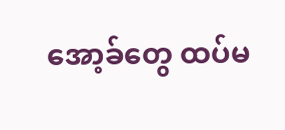အော့ခ်တွေ ထပ်မ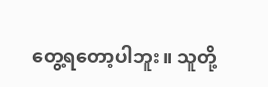တွေ့ရတော့ပါဘူး။ သူတို့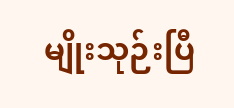မျိုးသုဉ်းပြီ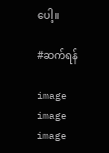ပေါ့။

#ဆက်ရန်

image
image
image